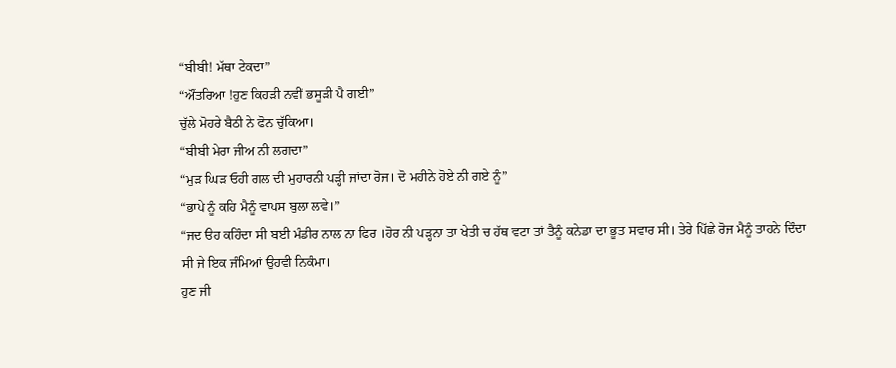“ਬੀਬੀ! ਮੱਥਾ ਟੇਕਦਾ”
“ਔਂਤਰਿਆ !ਹੁਣ ਕਿਹੜੀ ਨਵੀਂ ਭਸੂੜੀ ਪੈ ਗਈ”
ਚੁੱਲੇ ਮੋਹਰੇ ਬੈਠੀ ਨੇ ਫੋਨ ਚੁੱਕਿਆ।
“ਬੀਬੀ ਮੇਰਾ ਜੀਅ ਨੀ ਲਗਦਾ”
“ਮੁੜ ਘਿੜ ਓਹੀ ਗਲ ਦੀ ਮੁਹਾਰਨੀ ਪੜ੍ਹੀ ਜਾਂਦਾ ਰੋਜ। ਦੋ ਮਹੀਨੇ ਹੋਏ ਨੀ ਗਏ ਨੂੰ”
“ਭਾਪੇ ਨੂੰ ਕਹਿ ਮੈਨੂੰ ਵਾਪਸ ਬੁਲਾ ਲਵੇ।”
“ਜਦ ੳਹ ਕਹਿੰਦਾ ਸੀ ਬਈ ਮੰਡੀਰ ਨਾਲ ਨਾ ਫਿਰ ।ਹੋਰ ਨੀ ਪੜ੍ਹਨਾ ਤਾ ਖੇਤੀ ਚ ਹੱਥ ਵਟਾ ਤਾਂ ਤੈਨੂੰ ਕਨੇਡਾ ਦਾ ਭੂਤ ਸਵਾਰ ਸੀ। ਤੇਰੇ ਪਿੱਛੇ ਰੋਜ ਮੈਨੂੰ ਤਾਹਨੇ ਦਿੰਦਾ ਸੀ ਜੇ ਇਕ ਜੰਮਿਆਂ ਉਹਵੀ ਨਿਕੰਮਾ।
ਹੁਣ ਜੀ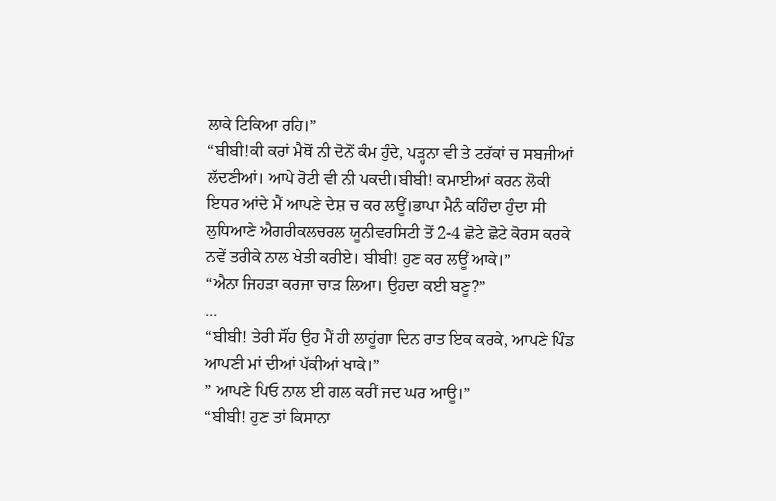ਲਾਕੇ ਟਿਕਿਆ ਰਹਿ।”
“ਬੀਬੀ!ਕੀ ਕਰਾਂ ਮੈਥੋਂ ਨੀ ਦੋਨੋਂ ਕੰਮ ਹੁੰਦੇ, ਪੜ੍ਹਨਾ ਵੀ ਤੇ ਟਰੱਕਾਂ ਚ ਸਬਜੀਆਂ ਲੱਦਣੀਆਂ। ਆਪੇ ਰੋਟੀ ਵੀ ਨੀ ਪਕਦੀ।ਬੀਬੀ! ਕਮਾਈਆਂ ਕਰਨ ਲੋਕੀ ਇਧਰ ਆਂਦੇ ਮੈਂ ਆਪਣੇ ਦੇਸ਼ ਚ ਕਰ ਲਊਂ।ਭਾਪਾ ਮੈਨੰ ਕਹਿੰਦਾ ਹੁੰਦਾ ਸੀ ਲੁਧਿਆਣੇ ਐਗਰੀਕਲਚਰਲ ਯੂਨੀਵਰਸਿਟੀ ਤੋਂ 2-4 ਛੋਟੇ ਛੋਟੇ ਕੋਰਸ ਕਰਕੇ ਨਵੇਂ ਤਰੀਕੇ ਨਾਲ ਖੇਤੀ ਕਰੀਏ। ਬੀਬੀ! ਹੁਣ ਕਰ ਲਊਂ ਆਕੇ।”
“ਐਨਾ ਜਿਹੜਾ ਕਰਜਾ ਚਾੜ ਲਿਆ। ਉਹਦਾ ਕਈ ਬਣੂ?”
...
“ਬੀਬੀ! ਤੇਰੀ ਸੌਂਹ ਉਹ ਮੈਂ ਹੀ ਲਾਹੂਂਗਾ ਦਿਨ ਰਾਤ ਇਕ ਕਰਕੇ, ਆਪਣੇ ਪਿੰਡ ਆਪਣੀ ਮਾਂ ਦੀਆਂ ਪੱਕੀਆਂ ਖਾਕੇ।”
” ਆਪਣੇ ਪਿਓ ਨਾਲ ਈ ਗਲ ਕਰੀਂ ਜਦ ਘਰ ਆਊ।”
“ਬੀਬੀ! ਹੁਣ ਤਾਂ ਕਿਸਾਨਾ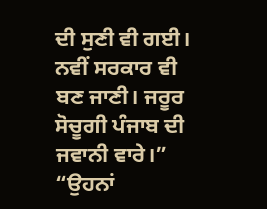ਦੀ ਸੁਣੀ ਵੀ ਗਈ। ਨਵੀਂ ਸਰਕਾਰ ਵੀ ਬਣ ਜਾਣੀ। ਜਰੂਰ ਸੋਚੂਗੀ ਪੰਜਾਬ ਦੀ ਜਵਾਨੀ ਵਾਰੇ।”
“ਉਹਨਾਂ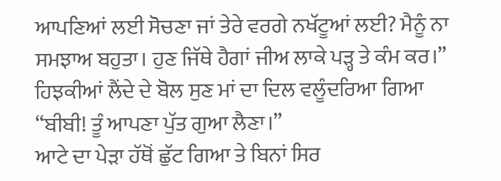ਆਪਣਿਆਂ ਲਈ ਸੋਚਣਾ ਜਾਂ ਤੇਰੇ ਵਰਗੇ ਨਖੱਟੂਆਂ ਲਈ? ਮੈਨੂੰ ਨਾ ਸਮਝਾਅ ਬਹੁਤਾ। ਹੁਣ ਜਿੱਥੇ ਹੈਗਾਂ ਜੀਅ ਲਾਕੇ ਪੜ੍ਹ ਤੇ ਕੰਮ ਕਰ।”
ਹਿਝਕੀਆਂ ਲੈਂਦੇ ਦੇ ਬੋਲ ਸੁਣ ਮਾਂ ਦਾ ਦਿਲ ਵਲੂੰਦਰਿਆ ਗਿਆ
“ਬੀਬੀ! ਤੂੰ ਆਪਣਾ ਪੁੱਤ ਗੁਆ ਲੈਣਾ।”
ਆਟੇ ਦਾ ਪੇੜਾ ਹੱਥੋਂ ਛੁੱਟ ਗਿਆ ਤੇ ਬਿਨਾਂ ਸਿਰ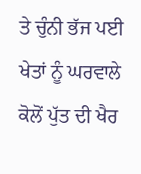ਤੇ ਚੁੰਨੀ ਭੱਜ ਪਈ ਖੇਤਾਂ ਨੂੰ ਘਰਵਾਲੇ ਕੋਲੋਂ ਪੁੱਤ ਦੀ ਖੈਰ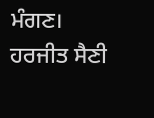ਮੰਗਣ।
ਹਰਜੀਤ ਸੈਣੀ